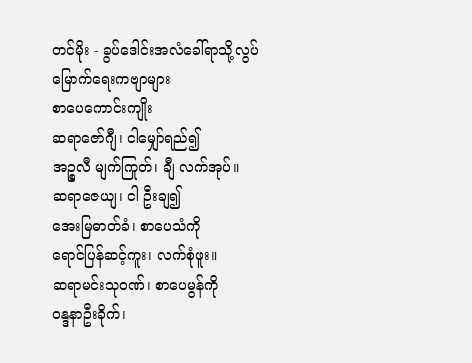တင်မိုး - ခွပ်ဒေါင်းအလံခေါ်ရာသို့လွပ်မြောက်ရေးကဗျာများ
စာပေကောင်းကျိုး
ဆရာဇော်ဂျီ၊ ငါမျှော်ရည်၍
အဉ္စလီ မျက်ကြုတ်၊ ချီ လက်အုပ်။
ဆရာဇေယျ၊ ငါ ဦးချ၍
အေးမြဓာတ်ခံ၊ စာပေသံကို
ရောင်ပြန်ဆင့်ကူး၊ လက်စုံဖူး။
ဆရာမင်းသုဝဏ်၊ စာပေမွန်ကို
ဝန္ဒနာဦးခိုက်၊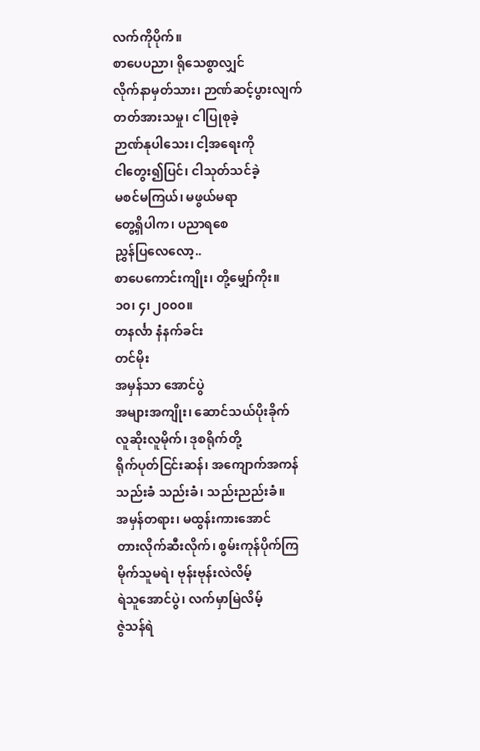လက်ကိုပိုက်။
စာပေပညာ၊ ရိုသေစွာလျှင်
လိုက်နာမှတ်သား၊ ဉာဏ်ဆင့်ပွားလျက်
တတ်အားသမှု၊ ငါပြုစုခဲ့
ဉာဏ်နုပါသေး၊ ငါ့အရေးကို
ငါတွေး၍ပြင်၊ ငါသုတ်သင်ခဲ့
မစင်မကြယ်၊ မဖွယ်မရာ
တွေ့ရှိပါက၊ ပညာရစေ
ညွှန်ပြလေလော့..
စာပေကောင်းကျိုး၊ တို့မျှော်ကိုး။
၁၀၊ ၄၊ ၂၀၀၀။
တနင်္လာ နံနက်ခင်း
တင်မိုး
အမှန်သာ အောင်ပွဲ
အများအကျိုး၊ ဆောင်သယ်ပိုးခိုက်
လူဆိုးလူမိုက်၊ ဒုစရိုက်တို့
ရိုက်ပုတ်ငြင်းဆန်၊ အကျောက်အကန်
သည်းခံ သည်းခံ၊ သည်းညည်းခံ။
အမှန်တရား၊ မထွန်းကားအောင်
တားလိုက်ဆီးလိုက်၊ စွမ်းကုန်ပိုက်ကြ
မိုက်သူမရဲ၊ ဗုန်းဗုန်းလဲလိမ့်
ရဲသူအောင်ပွဲ၊ လက်မှာမြဲလိမ့်
ဇွဲသန်ရဲ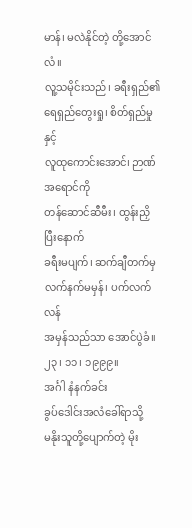မာန်၊ မလဲနိုင်တဲ့ တို့အောင်လံ။
လူ့သမိုင်းသည်၊ ခရီးရှည်၏
ရေရှည်တွေးရှု၊ စိတ်ရှည်မှုနှင့်
လူထုကောင်းအောင်၊ ဉာဏ်အရောင်ကို
တန်ဆောင်ဆီမီး၊ ထွန်းညှိပြီးနောက်
ခရီးမပျက်၊ ဆက်ချီတက်မှ
လက်နက်မမှန်၊ ပက်လက်လန်
အမှန်သည်သာ အောင်ပွဲခံ။
၂၃၊ ၁၁၊ ၁၉၉၉။
အင်္ဂါ နံနက်ခင်း
ခွပ်ဒေါင်းအလံခေါ်ရာသို့
မနိုးသူတို့ပျောက်တဲ့ မိုး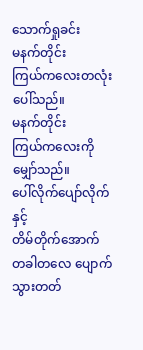သောက်ရှုခင်း
မနက်တိုင်း
ကြယ်ကလေးတလုံး ပေါ်သည်။
မနက်တိုင်း
ကြယ်ကလေးကို မျှော်သည်။
ပေါ်လိုက်ပျော်လိုက်နှင့်
တိမ်တိုက်အောက်
တခါတလေ ပျောက်သွားတတ်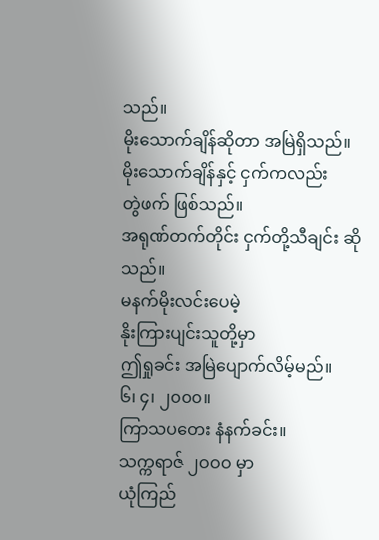သည်။
မိုးသောက်ချိန်ဆိုတာ အမြဲရှိသည်။
မိုးသောက်ချိန်နှင့် ငှက်ကလည်း
တွဲဖက် ဖြစ်သည်။
အရုဏ်တက်တိုင်း ငှက်တို့သီချင်း ဆိုသည်။
မနက်မိုးလင်းပေမဲ့
နိုးကြားပျင်းသူတို့မှာ
ဤရှုခင်း အမြဲပျောက်လိမ့်မည်။
၆၊ ၄၊ ၂၀၀၀။
ကြာသပတေး နံနက်ခင်း။
သက္ကရာဇ် ၂ဝဝဝ မှာ
ယုံကြည်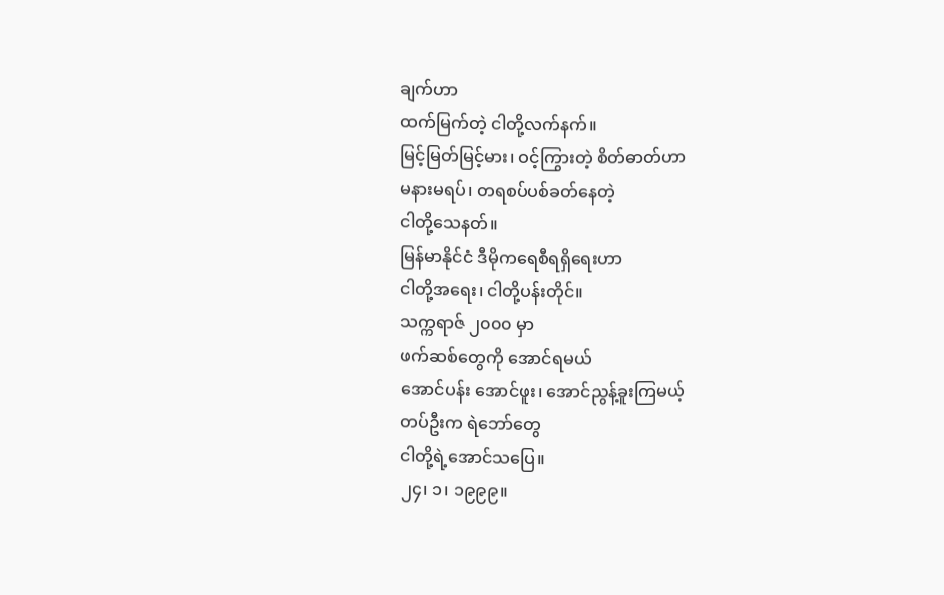ချက်ဟာ
ထက်မြက်တဲ့ ငါတို့လက်နက်။
မြင့်မြတ်မြင့်မား၊ ဝင့်ကြွားတဲ့ စိတ်ဓာတ်ဟာ
မနားမရပ်၊ တရစပ်ပစ်ခတ်နေတဲ့
ငါတို့သေနတ်။
မြန်မာနိုင်ငံ ဒီမိုကရေစီရရှိရေးဟာ
ငါတို့အရေး၊ ငါတို့ပန်းတိုင်။
သက္ကရာဇ် ၂၀၀၀ မှာ
ဖက်ဆစ်တွေကို အောင်ရမယ်
အောင်ပန်း အောင်ဖူး၊ အောင်ညွန့်ခူးကြမယ့်
တပ်ဦးက ရဲဘော်တွေ
ငါတို့ရဲ့အောင်သပြေ။
၂၄၊ ၁၊ ၁၉၉၉။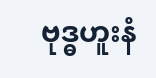ဗုဒ္ဓဟူးနံ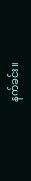နက်ခင်း။